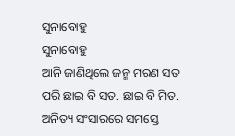ସୁନାବୋହୁ
ସୁନାବୋହୁ
ଆନି ଜାଣିଥିଲେ ଜନ୍ମ ମରଣ ସତ ପରି ଛାଇ ବି ସତ. ଛାଇ ବି ମିତ. ଅନିତ୍ୟ ସଂସାରରେ ସମସ୍ତେ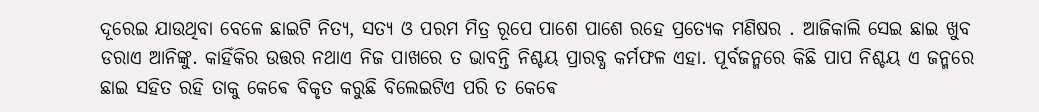ଦୂରେଇ ଯାଉଥିବା ବେଳେ ଛାଇଟି ନିତ୍ୟ, ସତ୍ୟ ଓ ପରମ ମିତ୍ର ରୂପେ ପାଶେ ପାଶେ ରହେ ପ୍ରତ୍ୟେକ ମଣିଷର . ଆଜିକାଲି ସେଇ ଛାଇ ଖୁବ ଡରାଏ ଆନିଙ୍କୁ. କାହିଁକିର ଉତ୍ତର ନଥାଏ ନିଜ ପାଖରେ ତ ଭାବନ୍ତି ନିଶ୍ଚୟ ପ୍ରାରବ୍ଧ କର୍ମଫଳ ଏହା. ପୂର୍ବଜନ୍ମରେ କିଛି ପାପ ନିଶ୍ଚୟ ଏ ଜନ୍ମରେ ଛାଇ ସହିତ ରହି ତାକୁ କେଵେ ବିକୃତ କରୁଛି ବିଲେଇଟିଏ ପରି ତ କେଵେ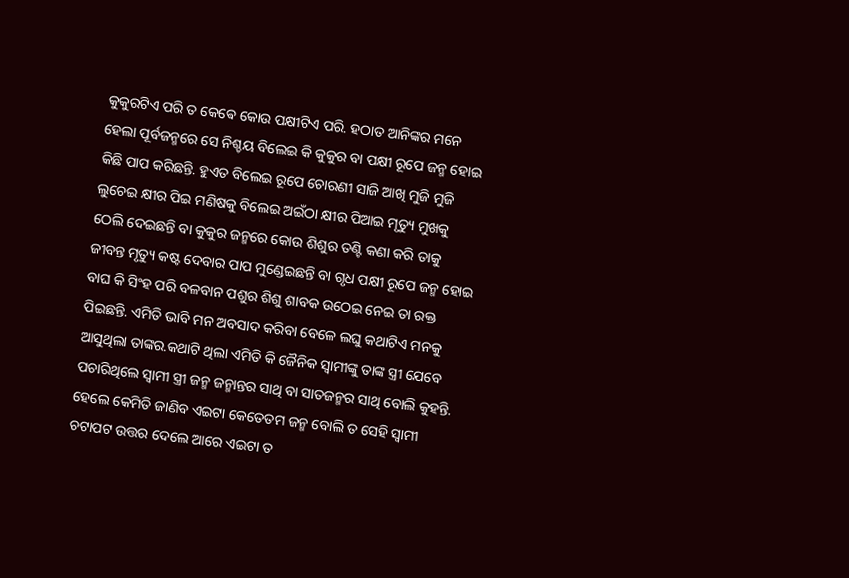କୁକୁରଟିଏ ପରି ତ କେଵେ କୋଉ ପକ୍ଷୀଟିଏ ପରି. ହଠାତ ଆନିଙ୍କର ମନେ ହେଲା ପୂର୍ବଜନ୍ମରେ ସେ ନିଶ୍ଚୟ ବିଲେଇ କି କୁକୁର ବା ପକ୍ଷୀ ରୂପେ ଜନ୍ମ ହୋଇ କିଛି ପାପ କରିଛନ୍ତି. ହୁଏତ ବିଲେଇ ରୂପେ ଚୋରଣୀ ସାଜି ଆଖି ମୁଜି ମୁଜି ଲୁଚେଇ କ୍ଷୀର ପିଇ ମଣିଷକୁ ବିଲେଇ ଅଇଁଠା କ୍ଷୀର ପିଆଇ ମୃତ୍ୟୁ ମୁଖକୁ ଠେଲି ଦେଇଛନ୍ତି ବା କୁକୁର ଜନ୍ମରେ କୋଉ ଶିଶୁର ତଣ୍ଟି କଣା କରି ତାକୁ ଜୀବନ୍ତ ମୃତ୍ୟୁ କଷ୍ଟ ଦେବାର ପାପ ମୁଣ୍ଡେଇଛନ୍ତି ବା ଗୃଧ ପକ୍ଷୀ ରୂପେ ଜନ୍ମ ହୋଇ ବାଘ କି ସିଂହ ପରି ବଳବାନ ପଶୁର ଶିଶୁ ଶାବକ ଉଠେଇ ନେଇ ତା ରକ୍ତ ପିଇଛନ୍ତି. ଏମିତି ଭାବି ମନ ଅବସାଦ କରିବା ବେଳେ ଲଘୁ କଥାଟିଏ ମନକୁ ଆସୁଥିଲା ତାଙ୍କର.କଥାଟି ଥିଲା ଏମିତି କି ଜୈନିକ ସ୍ୱାମୀଙ୍କୁ ତାଙ୍କ ସ୍ତ୍ରୀ ଯେବେ ପଚାରିଥିଲେ ସ୍ୱାମୀ ସ୍ତ୍ରୀ ଜନ୍ମ ଜନ୍ମାନ୍ତର ସାଥି ବା ସାତଜନ୍ମର ସାଥି ବୋଲି କୁହନ୍ତି. ହେଲେ କେମିତି ଜାଣିବ ଏଇଟା କେତେତମ ଜନ୍ମ ବୋଲି ତ ସେହି ସ୍ୱାମୀ ଚଟାପଟ ଉତ୍ତର ଦେଲେ ଆରେ ଏଇଟା ତ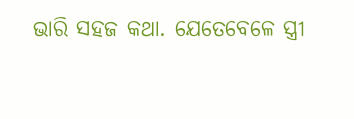ଭାରି ସହଜ କଥା. ଯେତେବେଳେ ସ୍ତ୍ରୀ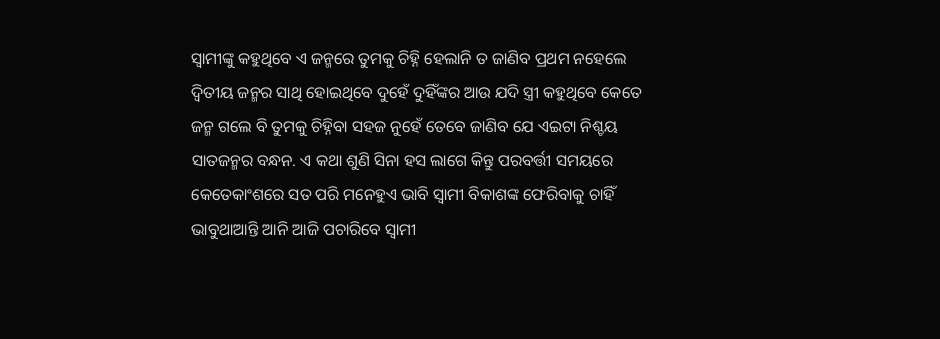ସ୍ୱାମୀଙ୍କୁ କହୁଥିବେ ଏ ଜନ୍ମରେ ତୁମକୁ ଚିହ୍ନି ହେଲାନି ତ ଜାଣିବ ପ୍ରଥମ ନହେଲେ ଦ୍ୱିତୀୟ ଜନ୍ମର ସାଥି ହୋଇଥିବେ ଦୁହେଁ ଦୁହିଁଙ୍କର ଆଉ ଯଦି ସ୍ତ୍ରୀ କହୁଥିବେ କେତେ ଜନ୍ମ ଗଲେ ବି ତୁମକୁ ଚିହ୍ନିବା ସହଜ ନୁହେଁ ତେବେ ଜାଣିବ ଯେ ଏଇଟା ନିଶ୍ଚୟ ସାତଜନ୍ମର ବନ୍ଧନ. ଏ କଥା ଶୁଣି ସିନା ହସ ଲାଗେ କିନ୍ତୁ ପରବର୍ତ୍ତୀ ସମୟରେ କେତେକାଂଶରେ ସତ ପରି ମନେହୁଏ ଭାବି ସ୍ୱାମୀ ବିକାଶଙ୍କ ଫେରିବାକୁ ଚାହିଁ ଭାବୁଥାଆନ୍ତି ଆନି ଆଜି ପଚାରିବେ ସ୍ୱାମୀ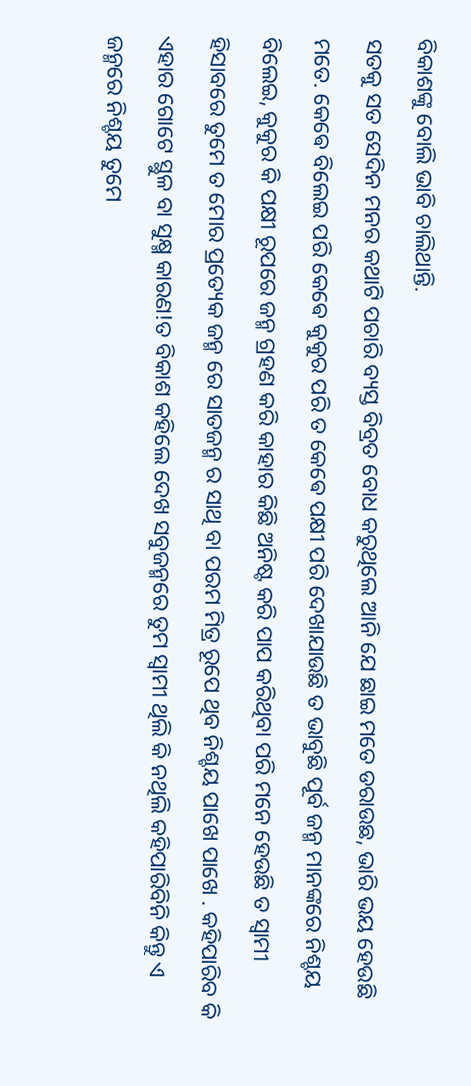ବିକାଶଙ୍କୁ ବୋଲି ଭାବି ଚାଲିଥାନ୍ତି.
ସତକୁ ସତ ସେଦିନ ମନର କଥାଟି ପଚାରି ବ୍ୟସ୍ତ ବିବ୍ରତ ବୋଧ କରୁଥିଲେ ଆନି ଯେ ଛାଇ ମତେ ଡରାଉଛ, ଭାରି ଭୟ ହେଉଛି ମତେ. କେଵେ ବିଲେଇ ପରି କେଵେ କୁକୁର ପରି ତ କେଵେ ପକ୍ଷୀ ପରି ଦେଖାଯାଉଛି ତ ଭାବୁଛି ପୂର୍ବ ଜନ୍ମ ମାନଙ୍କରେ ନିଶ୍ଚୟ ବିଲେଇ, କୁକୁର କି ପକ୍ଷୀ ରୂପରେ ଜନ୍ମ ଗ୍ରହଣ କରି କାହାର କିଛି ଅନିଷ୍ଟ କରି ପାପ କରିଥିବା ପରି ମନେ ହେଉଛି ତ ସ୍ୱାମୀ ହିସାବରେ ତୁମେ ତ ମୋର ପ୍ରତ୍ୟେକ ଜନ୍ମ ରେ ସାତଜନ୍ମ ର ସାଥି ବା ପରମ ମିତ୍ର ରୂପେ ଥିବ ନିଶ୍ଚୟ ପାଖେ ପାଖେ . କହିପାରିବ କି ଏହାର ଗୋଟେ ସ୍ଥୁଳ ବା ସୁକ୍ଷ୍ମ କାରଣ!ତ ବିକାଶ କହିଲେ ଦେଖ ସବୁଜନ୍ମରେ ତୁମ ସ୍ୱାମୀ ଥିଲି କି ନଥିଲି କହିପାରିବିନି କିନ୍ତୁ ଏ ଜନ୍ମରେ ନିଶ୍ଚୟ ତୁମେ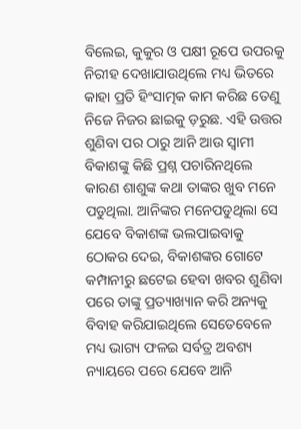ବିଲେଇ, କୁକୁର ଓ ପକ୍ଷୀ ରୂପେ ଉପରକୁ ନିରୀହ ଦେଖାଯାଉଥିଲେ ମଧ୍ୟ ଭିତରେ କାହା ପ୍ରତି ହିଂସାତ୍ମକ କାମ କରିଛ ତେଣୁ ନିଜେ ନିଜର ଛାଇକୁ ଡ଼ରୁଛ. ଏହି ଉତ୍ତର ଶୁଣିବା ପର ଠାରୁ ଆନି ଆଉ ସ୍ୱାମୀ ବିକାଶଙ୍କୁ କିଛି ପ୍ରଶ୍ନ ପଚାରିନଥିଲେ କାରଣ ଶାଶୁଙ୍କ କଥା ତାଙ୍କର ଖୁବ ମନେ ପଡୁଥିଲା. ଆନିଙ୍କର ମନେପଡୁଥିଲା ସେ ଯେବେ ବିକାଶଙ୍କ ଭଲପାଇବାକୁ ଠୋକର ଦେଇ, ବିକାଶଙ୍କର ଗୋଟେ କମ୍ପାନୀରୁ ଛଟେଇ ହେବା ଖବର ଶୁଣିବା ପରେ ତାଙ୍କୁ ପ୍ରତ୍ୟାଖ୍ୟାନ କରି ଅନ୍ୟକୁ ବିବାହ କରିଯାଇଥିଲେ ସେତେବେଳେ ମଧ୍ୟ ଭାଗ୍ୟ ଫଳଇ ସର୍ବତ୍ର ଅବଶ୍ୟ ନ୍ୟାୟରେ ପରେ ଯେବେ ଆନି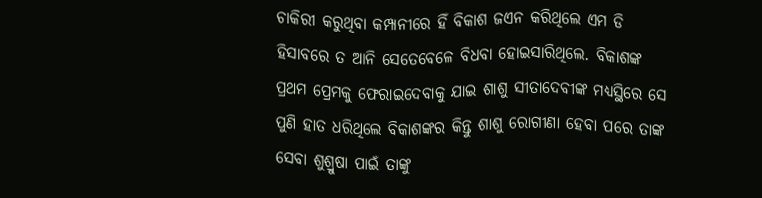ଚାକିରୀ କରୁଥିବା କମ୍ପାନୀରେ ହିଁ ବିକାଶ ଜଏନ କରିଥିଲେ ଏମ ଡି ହିସାବରେ ତ ଆନି ସେତେବେଳେ ବିଧବା ହୋଇସାରିଥିଲେ. ବିକାଶଙ୍କ ପ୍ରଥମ ପ୍ରେମକୁ ଫେରାଇଦେବାକୁ ଯାଇ ଶାଶୁ ସୀତାଦେବୀଙ୍କ ମଧ୍ୟସ୍ଥିରେ ସେ ପୁଣି ହାତ ଧରିଥିଲେ ବିକାଶଙ୍କର କିନ୍ତୁ ଶାଶୁ ରୋଗୀଣା ହେବା ପରେ ତାଙ୍କ ସେବା ଶୁଶ୍ରୁଷା ପାଇଁ ତାଙ୍କୁ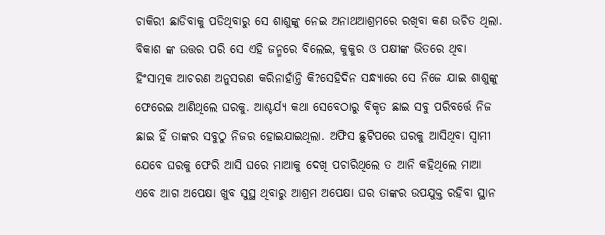ଚାକିରୀ ଛାଡିବାକୁ ପଡିଥିବାରୁ ସେ ଶାଶୁଙ୍କୁ ନେଇ ଅନାଥଆଶ୍ରମରେ ରଖିବା କଣ ଉଚିତ ଥିଲା. ବିକାଶ ଙ୍କ ଉତ୍ତର ପରି ସେ ଏହି ଜନ୍ମରେ ବିଲେଇ, କୁକୁର ଓ ପକ୍ଷୀଙ୍କ ଭିତରେ ଥିବା ହିଂସାତ୍ମକ ଆଚରଣ ଅନୁସରଣ କରିନାହାଁନ୍ତି କି?ସେହିଦିନ ସନ୍ଧ୍ୟାରେ ସେ ନିଜେ ଯାଇ ଶାଶୁଙ୍କୁ ଫେରେଇ ଆଣିଥିଲେ ଘରକୁ. ଆଶ୍ଚର୍ଯ୍ୟ କଥା ସେବେଠାରୁ ବିକୃତ ଛାଇ ସବୁ ପରିବର୍ତ୍ତେ ନିଜ ଛାଇ ହିଁ ତାଙ୍କର ସବୁଠୁ ନିଜର ହୋଇଯାଇଥିଲା. ଅଫିସ ଛୁଟିପରେ ଘରକୁ ଆସିଥିବା ସ୍ୱାମୀ ଯେବେ ଘରକୁ ଫେରି ଆସି ଘରେ ମାଆକୁ ଦେଖି ପଚାରିଥିଲେ ତ ଆନି କହିଥିଲେ ମାଆ ଏବେ ଆଗ ଅପେକ୍ଷା ଖୁବ ସୁସ୍ଥ ଥିବାରୁ ଆଶ୍ରମ ଅପେକ୍ଷା ଘର ତାଙ୍କର ଉପଯୁକ୍ତ ରହିବା ସ୍ଥାନ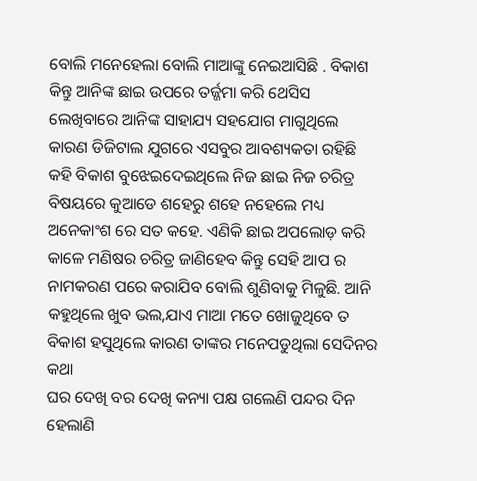ବୋଲି ମନେହେଲା ବୋଲି ମାଆଙ୍କୁ ନେଇଆସିଛି . ବିକାଶ କିନ୍ତୁ ଆନିଙ୍କ ଛାଇ ଉପରେ ତର୍ଜ୍ଜମା କରି ଥେସିସ ଲେଖିବାରେ ଆନିଙ୍କ ସାହାଯ୍ୟ ସହଯୋଗ ମାଗୁଥିଲେ କାରଣ ଡିଜିଟାଲ ଯୁଗରେ ଏସବୁର ଆବଶ୍ୟକତା ରହିଛି କହି ବିକାଶ ବୁଝେଇଦେଇଥିଲେ ନିଜ ଛାଇ ନିଜ ଚରିତ୍ର ବିଷୟରେ କୁଆଡେ ଶହେରୁ ଶହେ ନହେଲେ ମଧ୍ୟ ଅନେକାଂଶ ରେ ସତ କହେ. ଏଣିକି ଛାଇ ଅପଲୋଡ଼ କରି କାଳେ ମଣିଷର ଚରିତ୍ର ଜାଣିହେବ କିନ୍ତୁ ସେହି ଆପ ର ନାମକରଣ ପରେ କରାଯିବ ବୋଲି ଶୁଣିବାକୁ ମିଳୁଛି. ଆନି କହୁଥିଲେ ଖୁବ ଭଲ,ଯାଏ ମାଆ ମତେ ଖୋଜୁଥିବେ ତ ବିକାଶ ହସୁଥିଲେ କାରଣ ତାଙ୍କର ମନେପଡୁଥିଲା ସେଦିନର କଥା
ଘର ଦେଖି ବର ଦେଖି କନ୍ୟା ପକ୍ଷ ଗଲେଣି ପନ୍ଦର ଦିନ ହେଲାଣି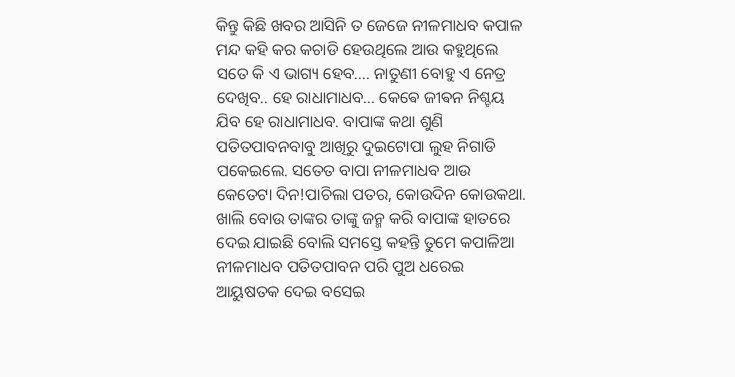କିନ୍ତୁ କିଛି ଖବର ଆସିନି ତ ଜେଜେ ନୀଳମାଧବ କପାଳ ମନ୍ଦ କହି କର କଚାଡି ହେଉଥିଲେ ଆଉ କହୁଥିଲେ ସତେ କି ଏ ଭାଗ୍ୟ ହେବ.... ନାତୁଣୀ ବୋହୁ ଏ ନେତ୍ର ଦେଖିବ.. ହେ ରାଧାମାଧବ... କେଵେ ଜୀଵନ ନିଶ୍ଚୟ ଯିବ ହେ ରାଧାମାଧବ. ବାପାଙ୍କ କଥା ଶୁଣି ପତିତପାବନବାବୁ ଆଖିରୁ ଦୁଇଟୋପା ଲୁହ ନିଗାଡି ପକେଇଲେ. ସତେତ ବାପା ନୀଳମାଧବ ଆଉ କେତେଟା ଦିନ!ପାଚିଲା ପତର, କୋଉଦିନ କୋଉକଥା. ଖାଲି ବୋଉ ତାଙ୍କର ତାଙ୍କୁ ଜନ୍ମ କରି ବାପାଙ୍କ ହାତରେ ଦେଇ ଯାଇଛି ବୋଲି ସମସ୍ତେ କହନ୍ତି ତୁମେ କପାଳିଆ ନୀଳମାଧବ ପତିତପାବନ ପରି ପୁଅ ଧରେଇ ଆୟୁଷତକ ଦେଇ ବସେଇ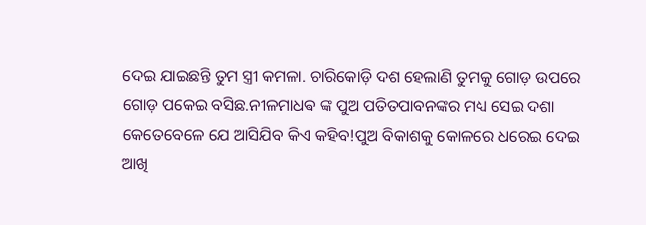ଦେଇ ଯାଇଛନ୍ତି ତୁମ ସ୍ତ୍ରୀ କମଳା. ଚାରିକୋଡ଼ି ଦଶ ହେଲାଣି ତୁମକୁ ଗୋଡ଼ ଉପରେ ଗୋଡ଼ ପକେଇ ବସିଛ.ନୀଳମାଧଵ ଙ୍କ ପୁଅ ପତିତପାବନଙ୍କର ମଧ୍ୟ ସେଇ ଦଶା କେତେବେଳେ ଯେ ଆସିଯିବ କିଏ କହିବ!ପୁଅ ବିକାଶକୁ କୋଳରେ ଧରେଇ ଦେଇ ଆଖି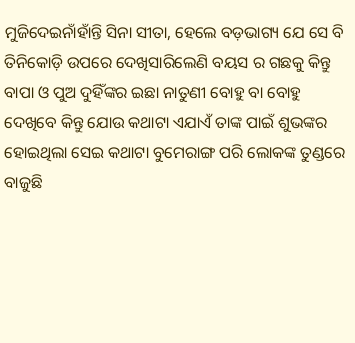ମୁଜିଦେଇନାଁହାଁନ୍ତି ସିନା ସୀତା, ହେଲେ ବଡ଼ଭାଗ୍ୟ ଯେ ସେ ବି ତିନିକୋଡ଼ି ଉପରେ ଦେଖିସାରିଲେଣି ବୟସ ର ଗଛକୁ କିନ୍ତୁ ବାପା ଓ ପୁଅ ଦୁହିଁଙ୍କର ଇଛା ନାତୁଣୀ ବୋହୁ ବା ବୋହୁ ଦେଖିବେ କିନ୍ତୁ ଯୋଉ କଥାଟା ଏଯାଏଁ ତାଙ୍କ ପାଇଁ ଶୁଭଙ୍କର ହୋଇଥିଲା ସେଇ କଥାଟା ବୁମେରାଙ୍ଗ ପରି ଲୋକଙ୍କ ତୁଣ୍ଡରେ ବାଜୁଛି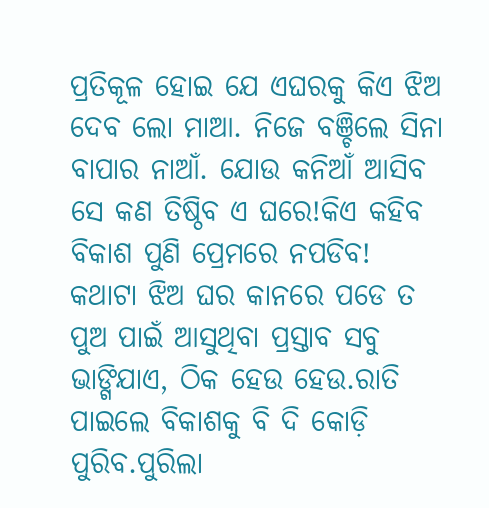ପ୍ରତିକୂଳ ହୋଇ ଯେ ଏଘରକୁ କିଏ ଝିଅ ଦେବ ଲୋ ମାଆ. ନିଜେ ବଞ୍ଚିଲେ ସିନା ବାପାର ନାଆଁ. ଯୋଉ କନିଆଁ ଆସିବ ସେ କଣ ତିଷ୍ଠିବ ଏ ଘରେ!କିଏ କହିବ ବିକାଶ ପୁଣି ପ୍ରେମରେ ନପଡିବ! କଥାଟା ଝିଅ ଘର କାନରେ ପଡେ ତ ପୁଅ ପାଇଁ ଆସୁଥିବା ପ୍ରସ୍ତାବ ସବୁ ଭାଙ୍ଗିଯାଏ, ଠିକ ହେଉ ହେଉ.ରାତି ପାଇଲେ ବିକାଶକୁ ବି ଦି କୋଡ଼ି ପୁରିବ.ପୁରିଲା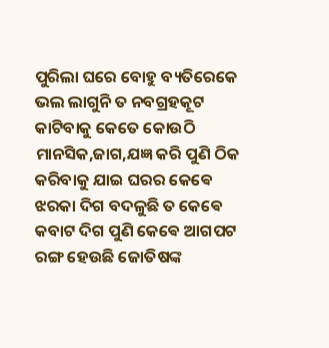ପୁରିଲା ଘରେ ବୋହୁ ବ୍ୟତିରେକେ ଭଲ ଲାଗୁନି ତ ନବଗ୍ରହକୂଟ କାଟିବାକୁ କେତେ କୋଉଠି ମାନସିକ,ଜାଗ,ଯଜ୍ଞ କରି ପୁଣି ଠିକ କରିବାକୁ ଯାଇ ଘରର କେଵେ ଝରକା ଦିଗ ବଦଳୁଛି ତ କେଵେ କବାଟ ଦିଗ ପୁଣି କେଵେ ଆଗପଟ ରଙ୍ଗ ହେଉଛି ଜୋତିଷଙ୍କ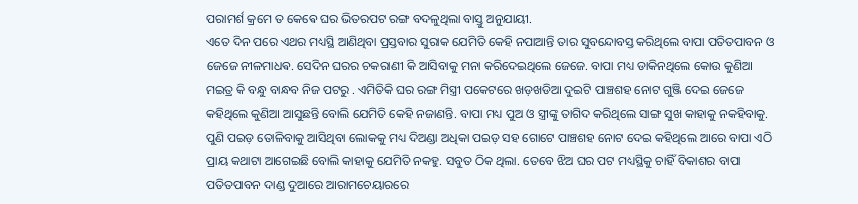ପରାମର୍ଶ କ୍ରମେ ତ କେଵେ ଘର ଭିତରପଟ ରଙ୍ଗ ବଦଳୁଥିଲା ବାସ୍ତୁ ଅନୁଯାୟୀ.
ଏତେ ଦିନ ପରେ ଏଥର ମଧ୍ୟସ୍ଥି ଆଣିଥିବା ପ୍ରସ୍ତବାର ସୁରାକ ଯେମିତି କେହି ନପାଆନ୍ତି ତାର ସୁବନ୍ଦୋବସ୍ତ କରିଥିଲେ ବାପା ପତିତପାବନ ଓ ଜେଜେ ନୀଳମାଧଵ. ସେଦିନ ଘରର ଚକରାଣୀ କି ଆସିବାକୁ ମନା କରିଦେଇଥିଲେ ଜେଜେ. ବାପା ମଧ୍ୟ ଡାକିନଥିଲେ କୋଉ କୁଣିଆ ମଇତ୍ର କି ବନ୍ଧୁ ବାନ୍ଧବ ନିଜ ପଟରୁ . ଏମିତିକି ଘର ରଙ୍ଗ ମିସ୍ତ୍ରୀ ପକେଟରେ ଖଡ଼ଖଡିଆ ଦୁଇଟି ପାଞ୍ଚଶହ ନୋଟ ଗୁଞ୍ଜି ଦେଇ ଜେଜେ କହିଥିଲେ କୁଣିଆ ଆସୁଛନ୍ତି ବୋଲି ଯେମିତି କେହି ନଜାଣନ୍ତି. ବାପା ମଧ୍ୟ ପୁଅ ଓ ସ୍ତ୍ରୀଙ୍କୁ ତାଗିଦ କରିଥିଲେ ସାଙ୍ଗ ସୁଖ କାହାକୁ ନକହିବାକୁ. ପୁଣି ପଇଡ଼ ତୋଳିବାକୁ ଆସିଥିବା ଲୋକକୁ ମଧ୍ୟ ଦିଅଣ୍ଡା ଅଧିକା ପଇଡ଼ ସହ ଗୋଟେ ପାଞ୍ଚଶହ ନୋଟ ଦେଇ କହିଥିଲେ ଆରେ ବାପା ଏଠି ପ୍ରାୟ କଥାଟା ଆଗେଇଛି ବୋଲି କାହାକୁ ଯେମିତି ନକହୁ. ସବୁତ ଠିକ ଥିଲା. ତେବେ ଝିଅ ଘର ପଟ ମଧ୍ୟସ୍ଥିକୁ ଚାହିଁ ବିକାଶର ବାପା ପତିତପାବନ ଦାଣ୍ଡ ଦୁଆରେ ଆରାମଚେୟାରରେ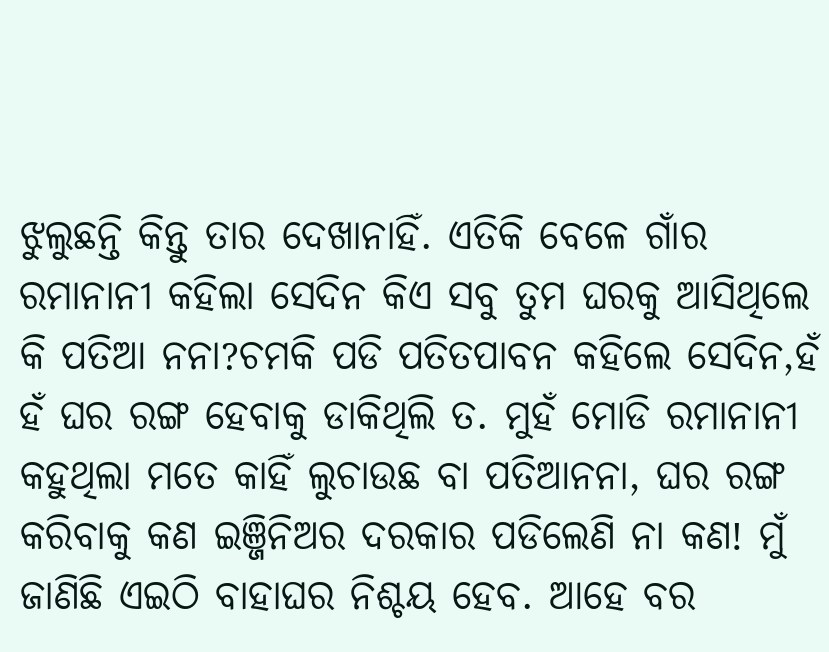ଝୁଲୁଛନ୍ତି କିନ୍ତୁ ତାର ଦେଖାନାହିଁ. ଏତିକି ବେଳେ ଗାଁର ରମାନାନୀ କହିଲା ସେଦିନ କିଏ ସବୁ ତୁମ ଘରକୁ ଆସିଥିଲେ କି ପତିଆ ନନା?ଚମକି ପଡି ପତିତପାବନ କହିଲେ ସେଦିନ,ହଁ ହଁ ଘର ରଙ୍ଗ ହେବାକୁ ଡାକିଥିଲି ତ. ମୁହଁ ମୋଡି ରମାନାନୀ କହୁଥିଲା ମତେ କାହିଁ ଲୁଚାଉଛ ବା ପତିଆନନା, ଘର ରଙ୍ଗ କରିବାକୁ କଣ ଇଞ୍ଜିନିଅର ଦରକାର ପଡିଲେଣି ନା କଣ! ମୁଁ ଜାଣିଛି ଏଇଠି ବାହାଘର ନିଶ୍ଚୟ ହେବ. ଆହେ ବର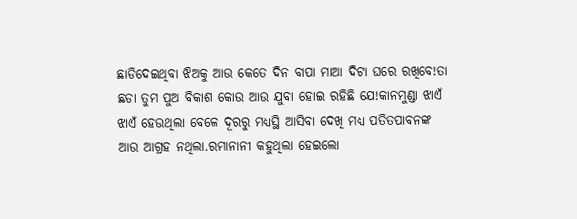ଛାଡିଦେଇଥିବା ଝିଅକୁ ଆଉ କେତେ ଦିନ ବାପା ମାଆ ଦିଟା ଘରେ ରଖିବେ!ତା ଛଡା ତୁମ ପୁଅ ବିକାଶ କୋଉ ଆଉ ଯୁବା ହୋଇ ରହିଛି ଯେ!କାନମୁଣ୍ଡା ଝାଏଁ ଝାଏଁ ହେଉଥିଲା ବେଳେ ଦୂରରୁ ମଧ୍ୟସ୍ଥି ଆସିବା ଦେଖି ମଧ୍ୟ ପତିତପାବନଙ୍କ ଆଉ ଆଗ୍ରହ ନଥିଲା.ରମାନାନୀ କହୁଥିଲା ହେଇଲୋ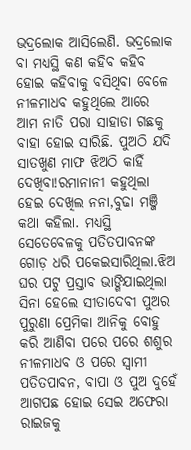ଭଦ୍ରଲୋକ ଆସିଲେଣି. ଭଦ୍ରଲୋକ ବା ମଧ୍ୟସ୍ଥି କଣ କହିବ କହିବ ହୋଇ କହିବାକୁ ବସିଥିବା ବେଳେ ନୀଳମାଧବ କହୁଥିଲେ ଆରେ ଆମ ନାତି ପରା ସାହାଡା ଗଛକୁ ବାହା ହୋଇ ସାରିଛି. ପୁଅଠି ଯଦି ସାତଖୁଣ ମାଫ ଝିଅଠି କାହିଁ ଦେଖିବା!ରମାନାନୀ କହୁଥିଲା ହେଇ ଦେଖିଲ ନନା,ବୁଢା ମଞ୍ଜି କଥା କହିଲା. ମଧ୍ୟସ୍ଥି ସେତେବେଳକୁ ପତିତପାବନଙ୍କ ଗୋଡ଼ ଧରି ପକେଇସାରିଥିଲା.ଝିଅ ଘର ପଟୁ ପ୍ରସ୍ତାବ ଭାଙ୍ଗିଯାଇଥିଲା ସିନା ହେଲେ ସୀତାଦେବୀ ପୁଅର ପୁରୁଣା ପ୍ରେମିକା ଆନିକୁ ବୋହୁ କରି ଆଣିବା ପରେ ପରେ ଶଶୁର ନୀଳମାଧବ ଓ ପରେ ସ୍ୱାମୀ ପତିତପାବନ, ବାପା ଓ ପୁଅ ଦୁହେଁ ଆଗପଛ ହୋଇ ସେଇ ଅଫେରା ରାଇଜକୁ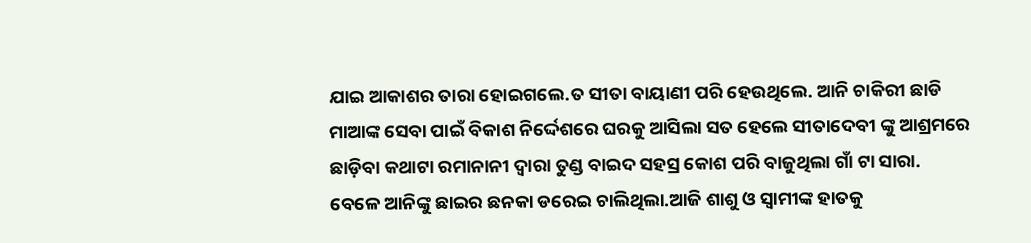ଯାଇ ଆକାଶର ତାରା ହୋଇଗଲେ.ତ ସୀତା ବାୟାଣୀ ପରି ହେଉଥିଲେ. ଆନି ଚାକିରୀ ଛାଡି ମାଆଙ୍କ ସେବା ପାଇଁ ବିକାଶ ନିର୍ଦ୍ଦେଶରେ ଘରକୁ ଆସିଲା ସତ ହେଲେ ସୀତାଦେବୀ ଙ୍କୁ ଆଶ୍ରମରେ ଛାଡ଼ିବା କଥାଟା ରମାନାନୀ ଦ୍ୱାରା ତୁଣ୍ଡ ବାଇଦ ସହସ୍ର କୋଶ ପରି ବାଜୁଥିଲା ଗାଁ ଟା ସାରା.
ବେଳେ ଆନିଙ୍କୁ ଛାଇର ଛନକା ଡରେଇ ଚାଲିଥିଲା.ଆଜି ଶାଶୁ ଓ ସ୍ୱାମୀଙ୍କ ହାତକୁ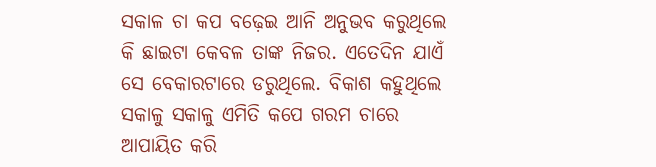ସକାଳ ଚା କପ ବଢ଼େଇ ଆନି ଅନୁଭବ କରୁଥିଲେ କି ଛାଇଟା କେବଳ ତାଙ୍କ ନିଜର. ଏତେଦିନ ଯାଏଁ ସେ ବେକାରଟାରେ ଡରୁଥିଲେ. ବିକାଶ କହୁଥିଲେ ସକାଳୁ ସକାଳୁ ଏମିତି କପେ ଗରମ ଚାରେ ଆପାୟିତ କରି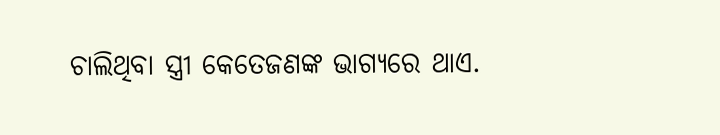ଚାଲିଥିବା ସ୍ତ୍ରୀ କେତେଜଣଙ୍କ ଭାଗ୍ୟରେ ଥାଏ.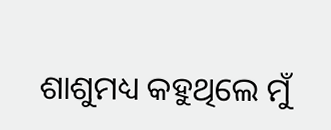ଶାଶୁମଧ୍ୟ କହୁଥିଲେ ମୁଁ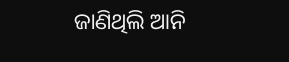ଜାଣିଥିଲି ଆନି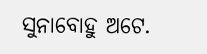ସୁନାବୋହୁ ଅଟେ.